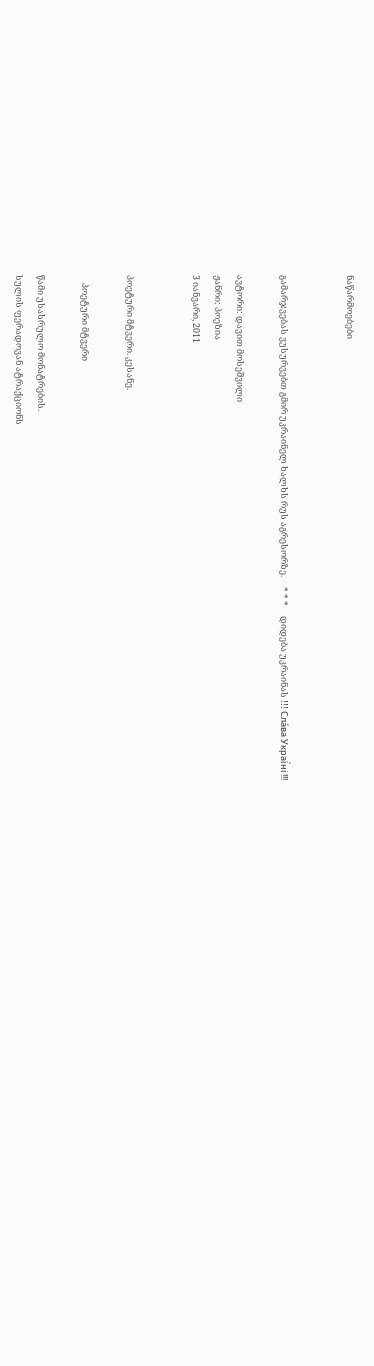ნაწარმოებები


გამარჯვებას ვუსურვებთ გმირ უკრაინელ ხალხს რუს აგრესორზე.     * * *     დიდება უკრაინას !!! Сла́ва Украї́ні !!!

ავტორი: დავით მოსეშვილი
ჟანრი: პოეზია
3 იანვარი, 2011


პოეტური მტვერი. კესანე.

    პოეტური მტვერი

წამი უსასრულო მონატრების.
სულის ფერადოვან ატრაქციონს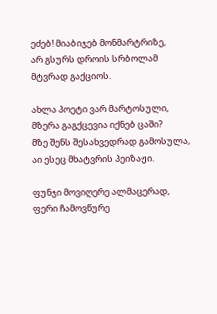ეძებ! მიაბიჯებ მონმარტრიზე,
არ გსურს დროის სრბოლამ მტვრად გაქციოს.

ახლა პოეტი ვარ მარტოსული,
მზერა გაგქცევია იქნებ ცაში?
მზე შენს შესახვედრად გამოსულა,
აი ესეც მხატვრის პეიზაჟი.

ფუნჯი მოვიღერე ალმაცერად,
ფერი ჩამოვწურე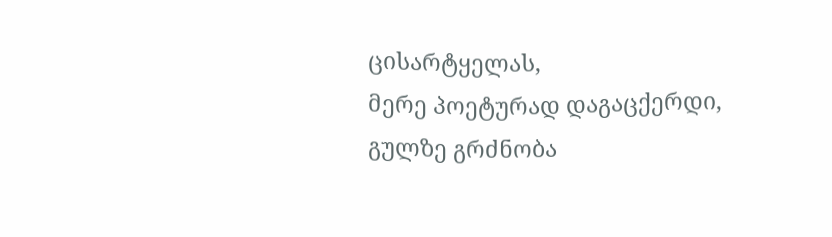ცისარტყელას,
მერე პოეტურად დაგაცქერდი,
გულზე გრძნობა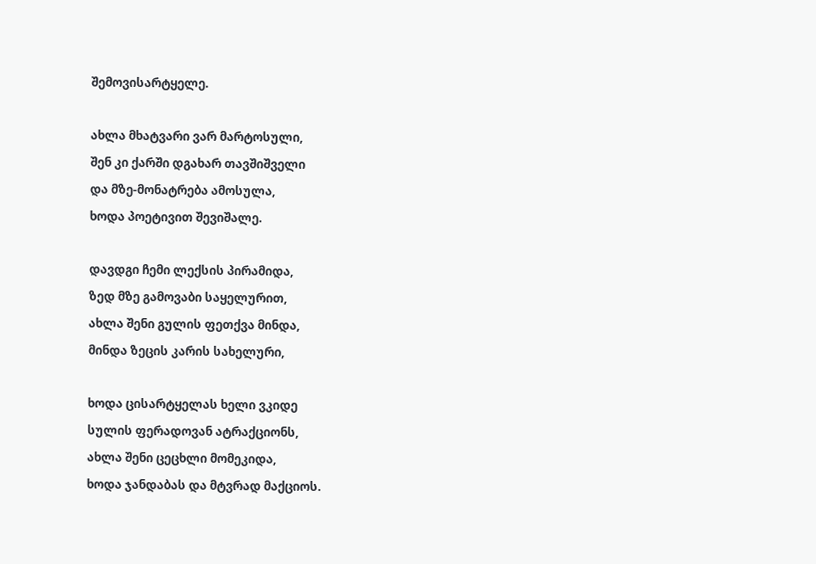შემოვისარტყელე.

ახლა მხატვარი ვარ მარტოსული,
შენ კი ქარში დგახარ თავშიშველი
და მზე-მონატრება ამოსულა,
ხოდა პოეტივით შევიშალე.

დავდგი ჩემი ლექსის პირამიდა,
ზედ მზე გამოვაბი საყელურით,
ახლა შენი გულის ფეთქვა მინდა,
მინდა ზეცის კარის სახელური,

ხოდა ცისარტყელას ხელი ვკიდე
სულის ფერადოვან ატრაქციონს,
ახლა შენი ცეცხლი მომეკიდა,
ხოდა ჯანდაბას და მტვრად მაქციოს.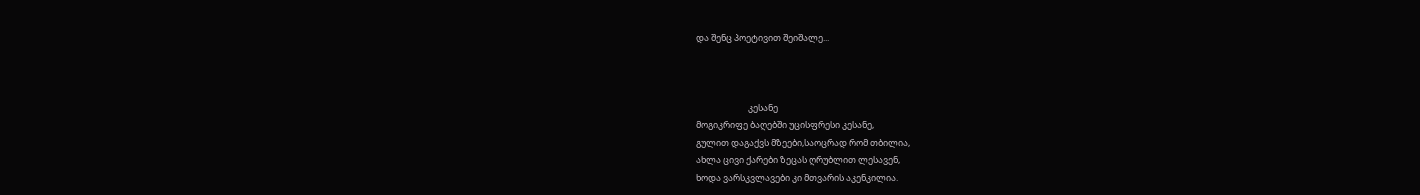და შენც პოეტივით შეიშალე...



                          კესანე
მოგიკრიფე ბაღებში უცისფრესი კესანე,
გულით დაგაქვს მზეები,საოცრად რომ თბილია,
ახლა ცივი ქარები ზეცას ღრუბლით ლესავენ,
ხოდა ვარსკვლავები კი მთვარის აკენკილია.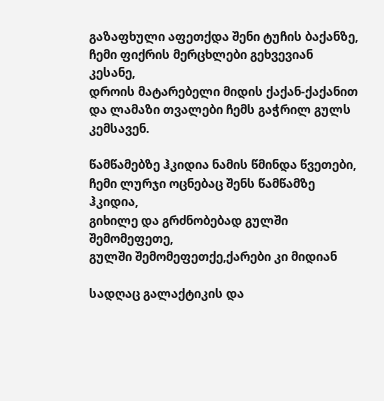გაზაფხული აფეთქდა შენი ტუჩის ბაქანზე,
ჩემი ფიქრის მერცხლები გეხვევიან კესანე,
დროის მატარებელი მიდის ქაქან-ქაქანით
და ლამაზი თვალები ჩემს გაჭრილ გულს კემსავენ.

წამწამებზე ჰკიდია ნამის წმინდა წვეთები,
ჩემი ლურჯი ოცნებაც შენს წამწამზე ჰკიდია,
გიხილე და გრძნობებად გულში შემომეფეთე,
გულში შემომეფეთქე,ქარები კი მიდიან

სადღაც გალაქტიკის და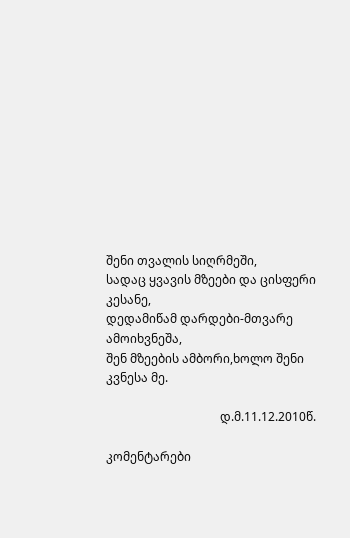შენი თვალის სიღრმეში,
სადაც ყვავის მზეები და ცისფერი კესანე,
დედამიწამ დარდები-მთვარე ამოიხვნეშა,
შენ მზეების ამბორი,ხოლო შენი კვნესა მე.

                                      დ.მ.11.12.2010წ.

კომენტარები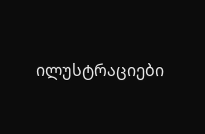ილუსტრაციები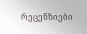რეცენზიები